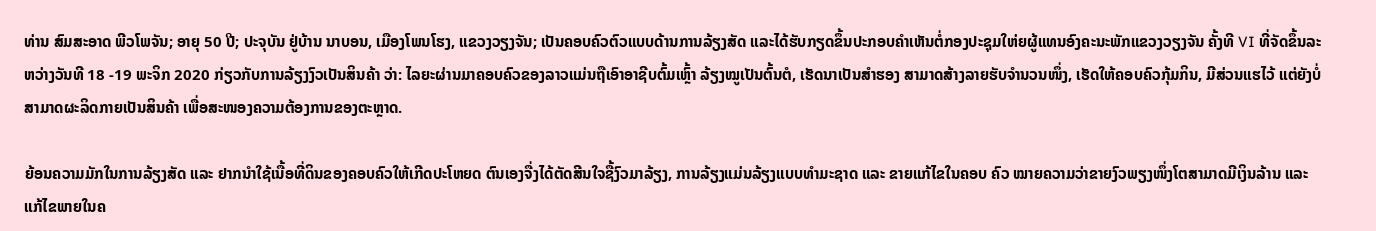ທ່ານ ສົມສະອາດ ພີວໂພຈັນ; ອາຍຸ 50 ປີ; ປະຈຸບັນ ຢູ່ບ້ານ ນາບອນ, ເມືອງໂພນໂຮງ, ແຂວງວຽງຈັນ; ເປັນຄອບຄົວຕົວແບບດ້ານການລ້ຽງສັດ ແລະໄດ້ຮັບກຽດຂຶ້ນປະກອບຄໍາເຫັນຕໍ່ກອງປະຊຸມໃຫ່ຍຜູ້ແທນອົງຄະນະພັກແຂວງວຽງຈັນ ຄັ້ງທີ VI ທີ່ຈັດຂຶ້ນລະຫວ່າງວັນທີ 18 -19 ພະຈິກ 2020 ກ່ຽວກັບການລ້ຽງງົວເປັນສິນຄ້າ ວ່າ: ໄລຍະຜ່ານມາຄອບຄົວຂອງລາວແມ່ນຖືເອົາອາຊີບຕົ້ມເຫຼົ້າ ລ້ຽງໝູເປັນຕົ້ນຕໍ, ເຮັດນາເປັນສຳຮອງ ສາມາດສ້າງລາຍຮັບຈຳນວນໜຶ່ງ, ເຮັດໃຫ້ຄອບຄົວກຸ້ມກິນ, ມີສ່ວນແຮໄວ້ ແຕ່ຍັງບໍ່ສາມາດຜະລິດກາຍເປັນສິນຄ້າ ເພື່ອສະໜອງຄວາມຕ້ອງການຂອງຕະຫຼາດ.

ຍ້ອນຄວາມມັກໃນການລ້ຽງສັດ ແລະ ຢາກນຳໃຊ້ເນື້ອທີ່ດິນຂອງຄອບຄົວໃຫ້ເກີດປະໂຫຍດ ຕົນເອງຈື່ງໄດ້ຕັດສີນໃຈຊື້ງົວມາລ້ຽງ, ການລ້ຽງແມ່ນລ້ຽງແບບທຳມະຊາດ ແລະ ຂາຍແກ້ໄຂໃນຄອບ ຄົວ ໝາຍຄວາມວ່າຂາຍງົວພຽງໜຶ່ງໂຕສາມາດມີເງິນລ້ານ ແລະ ແກ້ໄຂພາຍໃນຄ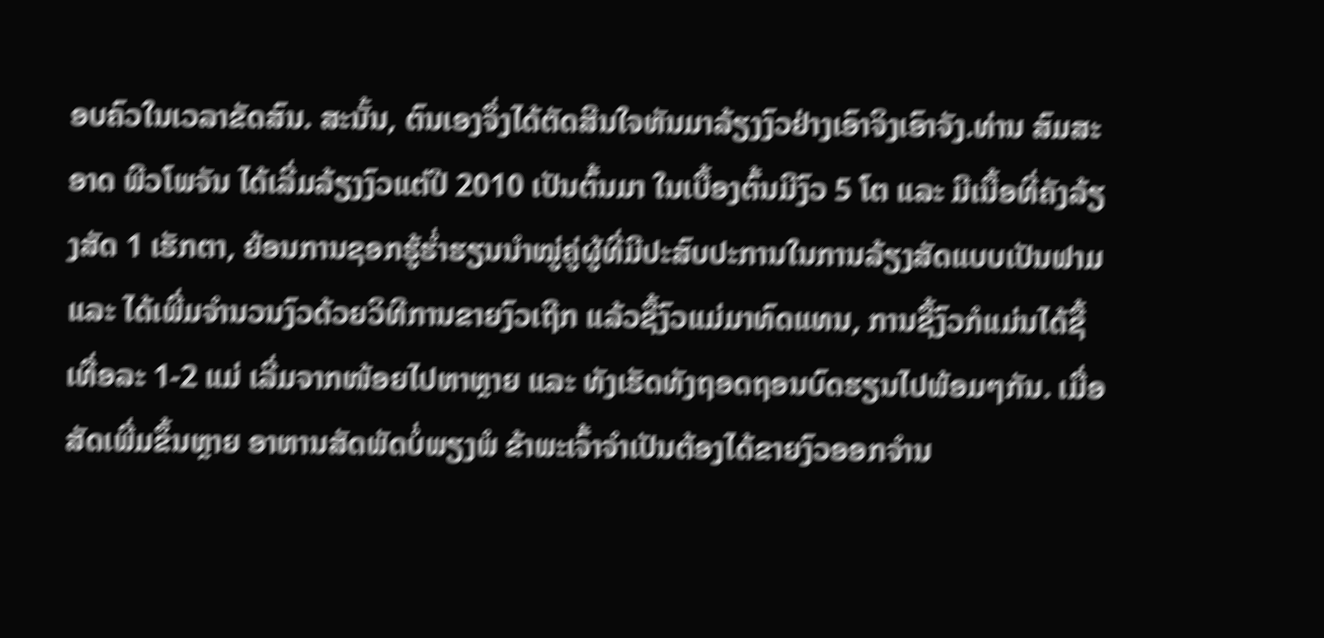ອບຄົວໃນເວລາຂັດສົນ. ສະນັ້ນ, ຕົນເອງຈຶ່ງໄດ້ຕັດສີນໃຈຫັນມາລ້ຽງງົວຢ່າງເອົາຈິງເອົາຈັງ.ທ່ານ ສົມສະອາດ ພີວໂພຈັນ ໄດ້ເລີ່ມລ້ຽງງົວແຕ່ປີ 2010 ເປັນຕົ້ນມາ ໃນເບື້ອງຕົ້ນມີງົວ 5 ໂຕ ແລະ ມີເນື້ອທີ່ຄັງລ້ຽງສັດ 1 ເຮັກຕາ, ຍ້ອນການຊອກຮູ້ຮໍ່າຮຽນນຳໝູ່ຄູ່ຜູ້ທີ່ມີປະສົບປະການໃນການລ້ຽງສັດແບບເປັນຟາມ ແລະ ໄດ້ເພີ່ມຈຳນວນງົວດ້ວຍວິທີການຂາຍງົວເຖີກ ແລ້ວຊື້ງົວແມ່ມາທົດແທນ, ການຊື້ງົວກໍແມ່ນໄດ້ຊື້ເທື່ອລະ 1-2 ແມ່ ເລີ່ມຈາກໜ້ອຍໄປຫາຫຼາຍ ແລະ ທັງເຮັດທັງຖອດຖອນບົດຮຽນໄປພ້ອມໆກັນ. ເມື່ອສັດເພີ່ມຂຶ້ນຫຼາຍ ອາຫານສັດພັດບໍ່ພຽງພໍ ຂ້າພະເຈົ້າຈຳເປັນຕ້ອງໄດ້ຂາຍງົວອອກຈຳນ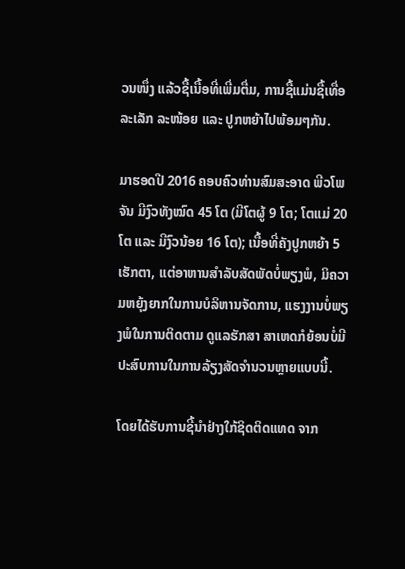ວນໜຶ່ງ ແລ້ວຊື້ເນື້ອທີ່ເພີ່ມຕື່ມ, ການຊື້ແມ່ນຊື້ເທື່ອລະເລັກ ລະໜ້ອຍ ແລະ ປູກຫຍ້າໄປພ້ອມໆກັນ.

ມາຮອດປີ 2016 ຄອບຄົວທ່ານສົມສະອາດ ພີວໂພຈັນ ມີງົວທັງໝົດ 45 ໂຕ (ມີໂຕຜູ້ 9 ໂຕ; ໂຕແມ່ 20 ໂຕ ແລະ ມີງົວນ້ອຍ 16 ໂຕ); ເນື້ອທີ່ຄັງປູກຫຍ້າ 5 ເຮັກຕາ, ແຕ່ອາຫານສຳລັບສັດພັດບໍ່ພຽງພໍ, ມິຄວາມຫຍຸ້ງຍາກໃນການບໍລິຫານຈັດການ, ແຮງງານບໍ່ພຽງພໍໃນການຕິດຕາມ ດູແລຮັກສາ ສາເຫດກໍຍ້ອນບໍ່ມີປະສົບການໃນການລ້ຽງສັດຈຳນວນຫຼາຍແບບນີ້.

ໂດຍໄດ້ຮັບການຊີ້ນຳຢ່າງໃກ້ຊິດຕິດແທດ ຈາກ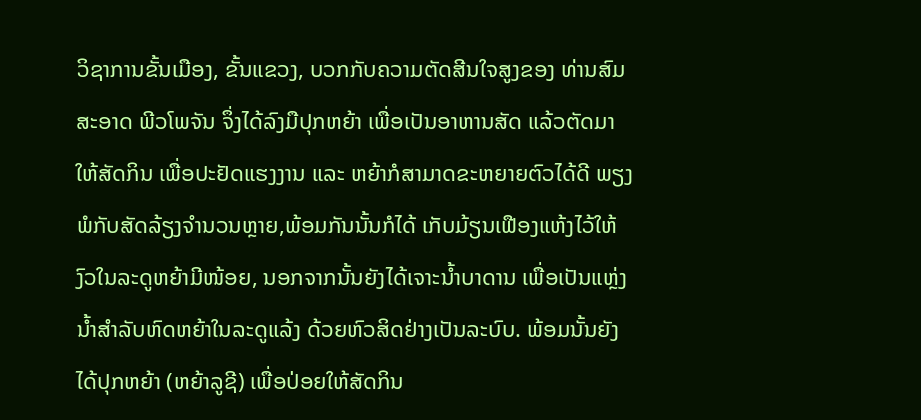ວິຊາການຂັ້ນເມືອງ, ຂັ້ນແຂວງ, ບວກກັບຄວາມຕັດສີນໃຈສູງຂອງ ທ່ານສົມສະອາດ ພີວໂພຈັນ ຈຶ່ງໄດ້ລົງມືປຸກຫຍ້າ ເພື່ອເປັນອາຫານສັດ ແລ້ວຕັດມາໃຫ້ສັດກິນ ເພື່ອປະຢັດແຮງງານ ແລະ ຫຍ້າກໍສາມາດຂະຫຍາຍຕົວໄດ້ດີ ພຽງພໍກັບສັດລ້ຽງຈຳນວນຫຼາຍ,ພ້ອມກັນນັ້ນກໍໄດ້ ເກັບມ້ຽນເຟືອງແຫ້ງໄວ້ໃຫ້ງົວໃນລະດູຫຍ້າມີໜ້ອຍ, ນອກຈາກນັ້ນຍັງໄດ້ເຈາະນ້ຳບາດານ ເພື່ອເປັນແຫຼ່ງນ້ຳສຳລັບຫົດຫຍ້າໃນລະດູແລ້ງ ດ້ວຍຫົວສິດຢ່າງເປັນລະບົບ. ພ້ອມນັ້ນຍັງໄດ້ປຸກຫຍ້າ (ຫຍ້າລູຊີ) ເພື່ອປ່ອຍໃຫ້ສັດກິນ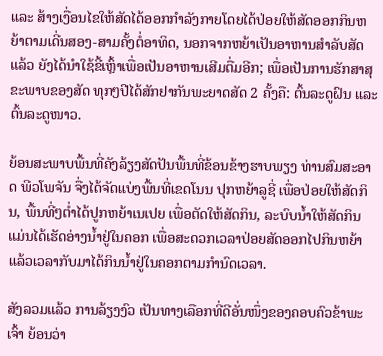ແລະ ສ້າງເງື່ອນໄຂໃຫ້ສັດໄດ້ອອກກຳລັງກາຍໂດຍໄດ້ປ່ອຍໃຫ້ສັດອອກກິນຫຍ້າຕາມເດີ່ນສອງ-ສາມຄັ້ງຕໍ່ອາທິດ, ນອກຈາກຫຍ້າເປັນອາຫານສຳລັບສັດແລ້ວ ຍັງໄດ້ນຳໃຊ້ຂີ້ເຫຼົ້າເພື່ອເປັນອາຫານເສີມຕື່ມອີກ; ເພື່ອເປັນການຮັກສາສຸຂະພາບຂອງສັດ ທຸກໆປີໄດ້ສັກຢາກັນພະຍາດສັດ 2 ຄັ້ງຄື: ຕົ້ນລະດູຝົນ ແລະ ຕົ້ນລະດູໜາວ.

ຍ້ອນສະພາບພື້ນທີ່ຄັງລ້ຽງສັດປັນພື້ນທີ່ຂ້ອນຂ້າງຮາບພຽງ ທ່ານສົມສະອາດ ພີວໂພຈັນ ຈື່ງໄດ້ຈັດແບ່ງພື້ນທີ່ເຂດໂນນ ປຸກຫຍ້າລູຊີ່ ເພື່ອປ່ອຍໃຫ້ສັດກິນ, ພື້ນທີ່ໆຕ່ຳໄດ້ປູກຫຍ້າເນເປຍ ເພື່ອຕັດໃຫ້ສັດກິນ, ລະບົບນ້ຳໃຫ້ສັດກິນແມ່ນໄດ້ເຮັດອ່າງນ້ຳຢູ່ໃນຄອກ ເພື່ອສະດວກເວລາປ່ອຍສັດອອກໄປກິນຫຍ້າແລ້ວເວລາກັບມາໄດ້ກິນນ້ຳຢູ່ໃນຄອກຕາມກຳນົດເວລາ.

ສັງລວມແລ້ວ ການລ້ຽງງົວ ເປັນທາງເລືອກທີ່ດີອັ່ນໜຶ່ງຂອງຄອບຄົວຂ້າພະເຈົ້າ ຍ້ອນວ່າ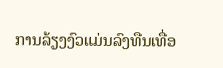ການລ້ຽງງົວແມ່ນລົງທືນເທື່ອ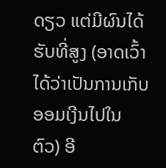ດຽວ ແຕ່ມີຜົນໄດ້ຮັບທີ່ສູງ (ອາດເວົ້າໄດ້ວ່າເປັນການເກັບອອມເງີນໄປໃນຕົວ) ອີ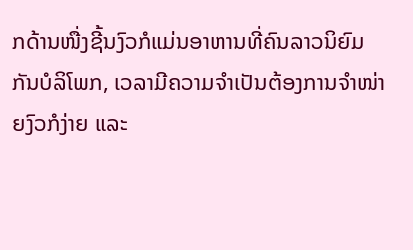ກດ້ານໜື່ງຊີ້ນງົວກໍແມ່ນອາຫານທີ່ຄົນລາວນິຍົມກັນບໍລິໂພກ, ເວລາມີຄວາມຈຳເປັນຕ້ອງການຈຳໜ່າຍງົວກໍງ່າຍ ແລະ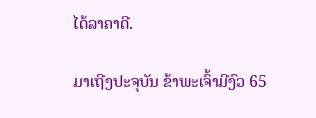ໄດ້ລາຄາດີ.

ມາເຖີງປະຈຸບັນ ຂ້າພະເຈົ້າມີງົວ 65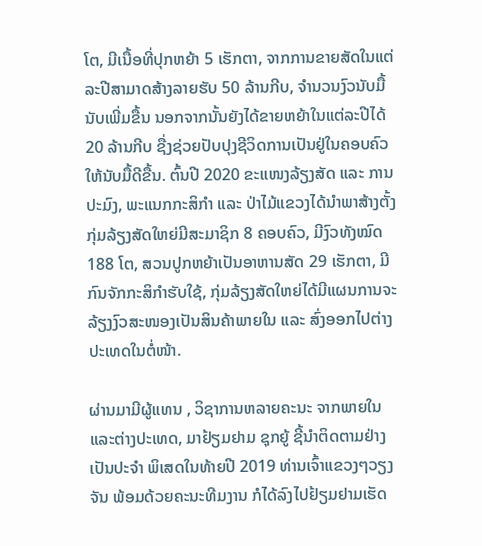ໂຕ, ມີເນື້ອທີ່ປຸກຫຍ້າ 5 ເຮັກຕາ, ຈາກການຂາຍສັດໃນແຕ່ລະປີສາມາດສ້າງລາຍຮັບ 50 ລ້ານກີບ, ຈຳນວນງົວນັບມື້ນັບເພີ່ມຂື້ນ ນອກຈາກນັ້ນຍັງໄດ້ຂາຍຫຍ້າໃນແຕ່ລະປີໄດ້ 20 ລ້ານກີບ ຊື່ງຊ່ວຍປັບປຸງຊີວິດການເປັນຢູ່ໃນຄອບຄົວໃຫ້ນັບມື້ດີຂື້ນ. ຕົ້ນປີ 2020 ຂະແໜງລ້ຽງສັດ ແລະ ການປະມົງ, ພະແນກກະສິກຳ ແລະ ປ່າໄມ້ແຂວງໄດ້ນຳພາສ້າງຕັ້ງກຸ່ມລ້ຽງສັດໃຫຍ່ມີສະມາຊິກ 8 ຄອບຄົວ, ມີງົວທັງໝົດ 188 ໂຕ, ສວນປູກຫຍ້າເປັນອາຫານສັດ 29 ເຮັກຕາ, ມີກົນຈັກກະສິກຳຮັບໃຊ້, ກຸ່ມລ້ຽງສັດໃຫຍ່ໄດ້ມີແຜນການຈະລ້ຽງງົວສະໜອງເປັນສິນຄ້າພາຍໃນ ແລະ ສົ່ງອອກໄປຕ່າງປະເທດໃນຕໍ່ໜ້າ.

ຜ່ານມາມີຜູ້ແທນ , ວິຊາການຫລາຍຄະນະ ຈາກພາຍໃນແລະຕ່າງປະເທດ, ມາຢ້ຽມຢາມ ຊຸກຍູ້ ຊີ້ນຳຕິດຕາມຢ່າງເປັນປະຈຳ ພິເສດໃນທ້າຍປີ 2019 ທ່ານເຈົ້າແຂວງໆວຽງຈັນ ພ້ອມດ້ວຍຄະນະທີມງານ ກໍໄດ້ລົງໄປຢ້ຽມຢາມເຮັດ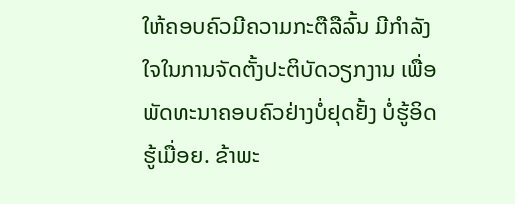ໃຫ້ຄອບຄົວມີຄວາມກະຕືລືລົ້ນ ມີກຳລັງໃຈໃນການຈັດຕັ້ງປະຕິບັດວຽກງານ ເພື່ອພັດທະນາຄອບຄົວຢ່າງບໍ່ຢຸດຢັ້ງ ບໍ່ຮູ້ອິດຮູ້ເມື່ອຍ. ຂ້າພະ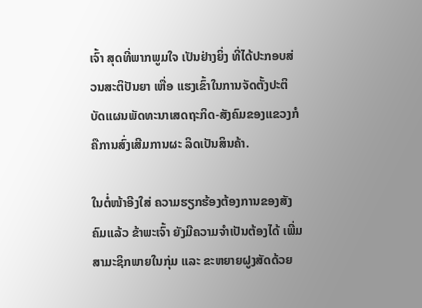ເຈົ້າ ສຸດທີ່ພາກພູມໃຈ ເປັນຢ່າງຍິ່ງ ທີ່ໄດ້ປະກອບສ່ວນສະຕິປັນຍາ ເຫື່ອ ແຮງເຂົ້າໃນການຈັດຕັ້ງປະຕິບັດແຜນພັດທະນາເສດຖະກິດ-ສັງຄົມຂອງແຂວງກໍຄືການສົ່ງເສີມການຜະ ລິດເປັນສິນຄ້າ.

ໃນຕໍ່ໜ້າອີງໃສ່ ຄວາມຮຽກຮ້ອງຕ້ອງການຂອງສັງຄົມແລ້ວ ຂ້າພະເຈົ້າ ຍັງມີຄວາມຈຳເປັນຕ້ອງໄດ້ ເພີ່ມສາມະຊິກພາຍໃນກຸ່ມ ແລະ ຂະຫຍາຍຝູງສັດດ້ວຍ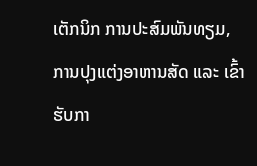ເຕັກນິກ ການປະສົມພັນທຽມ, ການປຸງແຕ່ງອາຫານສັດ ແລະ ເຂົ້າຮັບກາ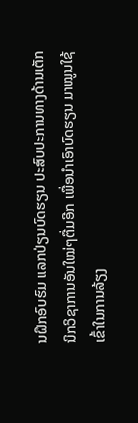ນຝຶກອົບຮົມ ແລກປ່ຽນບົດຮຽນ ປະສົບປະການທາງດ້ານເຕັກ ນິກວິຊາການອັນໃໝ່ໆຕື່ມອີກ ເພື່ອນຳເອົາບົດຮຽນ ມາໝູນໃຊ້ເຂົ້າໃນການລ້ຽງ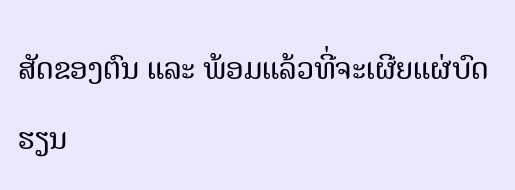ສັດຂອງຕົນ ແລະ ພ້ອມແລ້ວທີ່ຈະເຜີຍແຜ່ບົດຮຽນ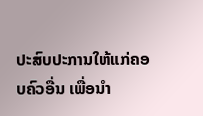ປະສົບປະການໃຫ້ແກ່ຄອບຄົວອື່ນ ເພື່ອນຳ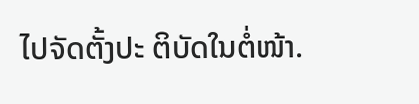ໄປຈັດຕັ້ງປະ ຕິບັດໃນຕໍ່ໜ້າ.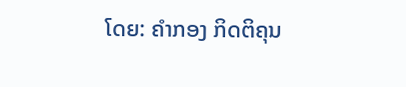ໂດຍ: ຄໍາກອງ ກິດຕິຄຸນ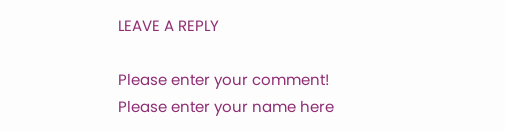LEAVE A REPLY

Please enter your comment!
Please enter your name here